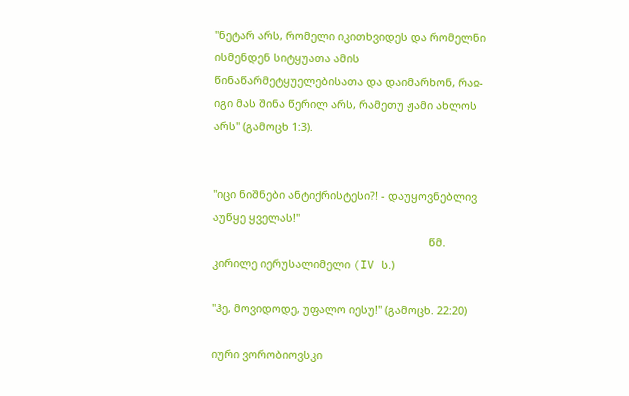"ნეტარ არს, რომელი იკითხვიდეს და რომელნი ისმენდენ სიტყუათა ამის წინაწარმეტყუელებისათა და დაიმარხონ, რაჲ-იგი მას შინა წერილ არს, რამეთუ ჟამი ახლოს არს" (გამოცხ 1:3).


"იცი ნიშნები ანტიქრისტესი?! - დაუყოვნებლივ აუწყე ყველას!"
                                                                        წმ. კირილე იერუსალიმელი (IV ს.)

"ჰე, მოვიდოდე, უფალო იესუ!" (გამოცხ. 22:20)

იური ვორობიოვსკი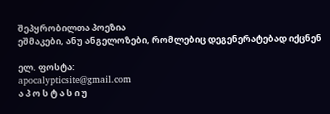შეპყრობილთა პოეზია
ეშმაკები, ანუ ანგელოზები, რომლებიც დეგენერატებად იქცნენ

ელ. ფოსტა:
apocalypticsite@gmail.com
ა პ ო ს ტ ა ს ი უ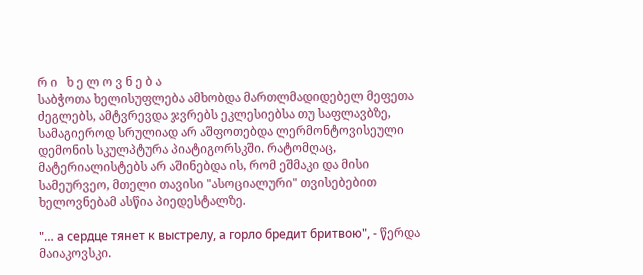რ ი   ხ ე ლ ო ვ ნ ე ბ ა
საბჭოთა ხელისუფლება ამხობდა მართლმადიდებელ მეფეთა ძეგლებს, ამტვრევდა ჯვრებს ეკლესიებსა თუ საფლავბზე, სამაგიეროდ სრულიად არ აშფოთებდა ლერმონტოვისეული დემონის სკულპტურა პიატიგორსკში. რატომღაც, მატერიალისტებს არ აშინებდა ის, რომ ეშმაკი და მისი სამეურვეო, მთელი თავისი "ასოციალური" თვისებებით ხელოვნებამ ასწია პიედესტალზე.

"… а сердце тянет к выстрелу, а горло бредит бритвою", - წერდა მაიაკოვსკი.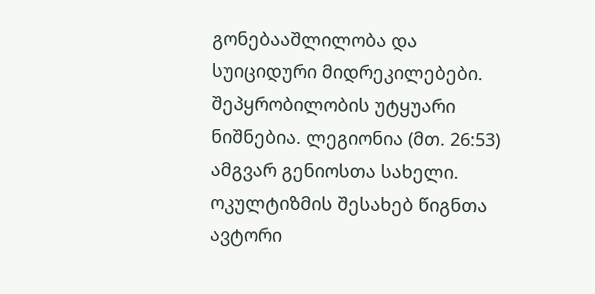გონებააშლილობა და სუიციდური მიდრეკილებები. შეპყრობილობის უტყუარი ნიშნებია. ლეგიონია (მთ. 26:53) ამგვარ გენიოსთა სახელი. ოკულტიზმის შესახებ წიგნთა ავტორი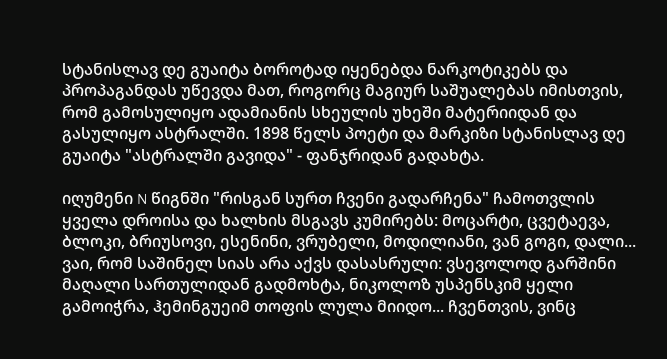სტანისლავ დე გუაიტა ბოროტად იყენებდა ნარკოტიკებს და პროპაგანდას უწევდა მათ, როგორც მაგიურ საშუალებას იმისთვის, რომ გამოსულიყო ადამიანის სხეულის უხეში მატერიიდან და გასულიყო ასტრალში. 1898 წელს პოეტი და მარკიზი სტანისლავ დე გუაიტა "ასტრალში გავიდა" - ფანჯრიდან გადახტა.

იღუმენი N წიგნში "რისგან სურთ ჩვენი გადარჩენა" ჩამოთვლის ყველა დროისა და ხალხის მსგავს კუმირებს: მოცარტი, ცვეტაევა, ბლოკი, ბრიუსოვი, ესენინი, ვრუბელი, მოდილიანი, ვან გოგი, დალი... ვაი, რომ საშინელ სიას არა აქვს დასასრული: ვსევოლოდ გარშინი მაღალი სართულიდან გადმოხტა, ნიკოლოზ უსპენსკიმ ყელი გამოიჭრა, ჰემინგუეიმ თოფის ლულა მიიდო... ჩვენთვის, ვინც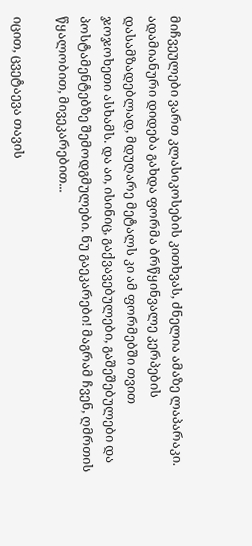მიჩვეულები ვართ კლასიკოსების კითხვას, ძნელია ამაზე ლაპარაკი. ადამიანური დიდება გახდა ფორმა ბრწყინვალე კერპების დასამზადებლად, მდუღარე მეტალს კი ამ ფორმებში თვით ჯოჯოხეთი ასხამს. და აი, ისინიც, გაქვავებულები, გაშეშებულები და პოსტამენტებზე შემოდგმულები. ნუ გაეკარები! მაგრამ ჩვენ, ღმრთის წყალობით, მივეკარებით...

იცით, ცვეტაევა თავის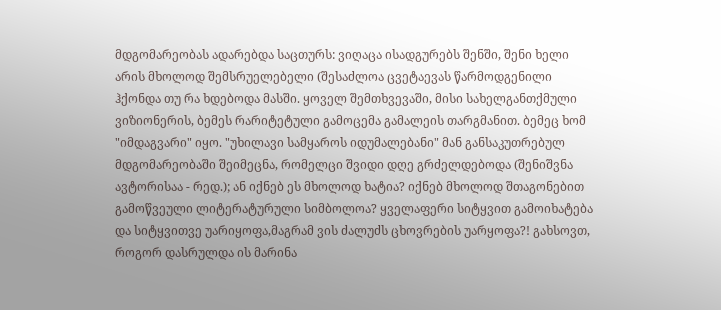მდგომარეობას ადარებდა საცთურს: ვიღაცა ისადგურებს შენში, შენი ხელი არის მხოლოდ შემსრუელებელი (შესაძლოა ცვეტაევას წარმოდგენილი ჰქონდა თუ რა ხდებოდა მასში. ყოველ შემთხვევაში, მისი სახელგანთქმული ვიზიონერის, ბემეს რარიტეტული გამოცემა გამალეის თარგმანით. ბემეც ხომ "იმდაგვარი" იყო. "უხილავი სამყაროს იდუმალებანი" მან განსაკუთრებულ მდგომარეობაში შეიმეცნა, რომელცი შვიდი დღე გრძელდებოდა (შენიშვნა ავტორისაა - რედ.); ან იქნებ ეს მხოლოდ ხატია? იქნებ მხოლოდ შთაგონებით გამოწვეული ლიტერატურული სიმბოლოა? ყველაფერი სიტყვით გამოიხატება და სიტყვითვე უარიყოფა,მაგრამ ვის ძალუძს ცხოვრების უარყოფა?! გახსოვთ, როგორ დასრულდა ის მარინა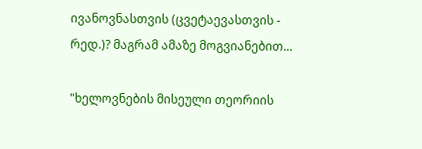ივანოვნასთვის (ცვეტაევასთვის - რედ.)? მაგრამ ამაზე მოგვიანებით...

"ხელოვნების მისეული თეორიის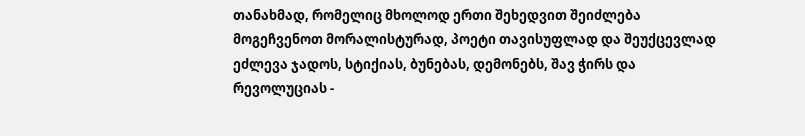თანახმად, რომელიც მხოლოდ ერთი შეხედვით შეიძლება მოგეჩვენოთ მორალისტურად, პოეტი თავისუფლად და შეუქცევლად ეძლევა ჯადოს, სტიქიას, ბუნებას, დემონებს, შავ ჭირს და რევოლუციას -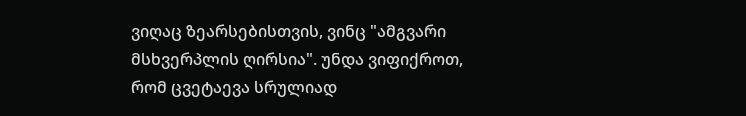ვიღაც ზეარსებისთვის, ვინც "ამგვარი მსხვერპლის ღირსია". უნდა ვიფიქროთ, რომ ცვეტაევა სრულიად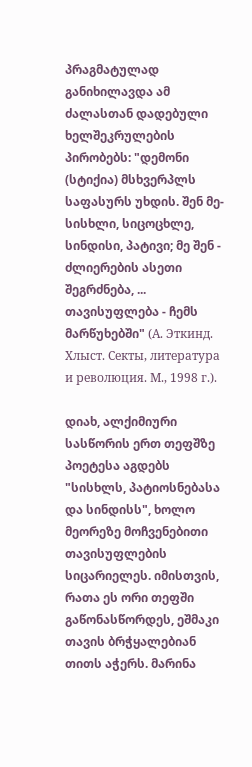პრაგმატულად განიხილავდა ამ ძალასთან დადებული ხელშეკრულების პირობებს: "დემონი (სტიქია) მსხვერპლს საფასურს უხდის. შენ მე- სისხლი, სიცოცხლე, სინდისი, პატივი; მე შენ - ძლიერების ასეთი შეგრძნება, ... თავისუფლება - ჩემს მარწუხებში" (А. Эткинд. Хлыст. Секты, литература и революция. М., 1998 г.).

დიახ, ალქიმიური სასწორის ერთ თეფშზე პოეტესა აგდებს "სისხლს, პატიოსნებასა და სინდისს", ხოლო მეორეზე მოჩვენებითი თავისუფლების სიცარიელეს. იმისთვის, რათა ეს ორი თეფში გაწონასწორდეს, ეშმაკი თავის ბრჭყალებიან თითს აჭერს. მარინა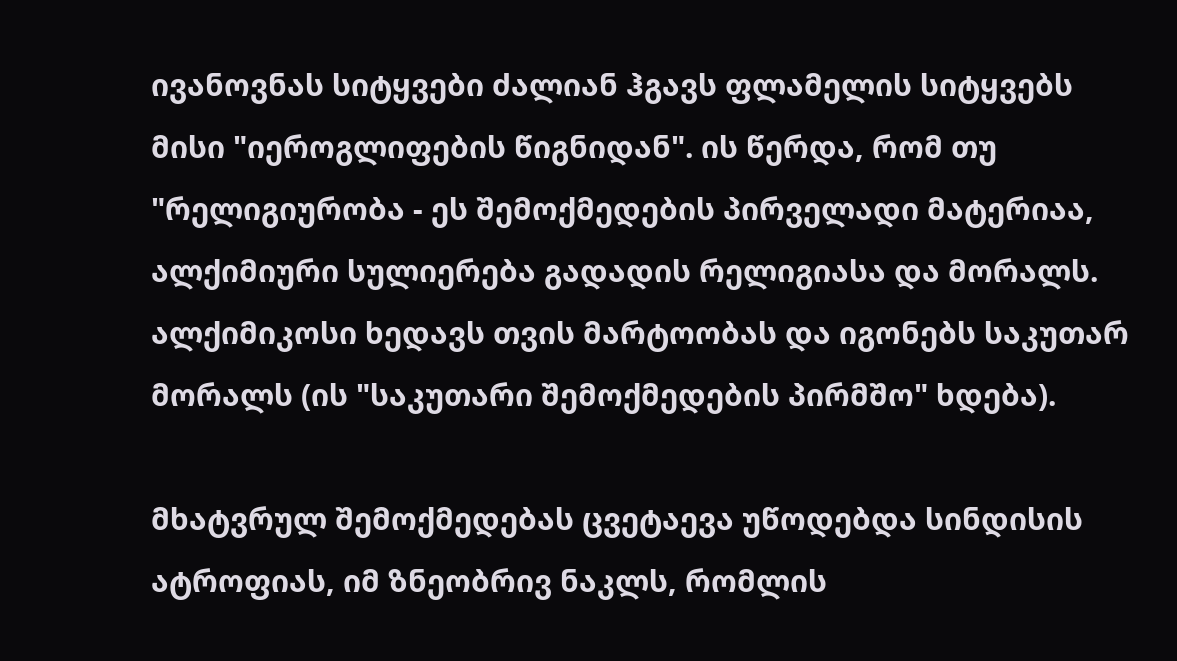ივანოვნას სიტყვები ძალიან ჰგავს ფლამელის სიტყვებს მისი "იეროგლიფების წიგნიდან". ის წერდა, რომ თუ "რელიგიურობა - ეს შემოქმედების პირველადი მატერიაა, ალქიმიური სულიერება გადადის რელიგიასა და მორალს. ალქიმიკოსი ხედავს თვის მარტოობას და იგონებს საკუთარ მორალს (ის "საკუთარი შემოქმედების პირმშო" ხდება).

მხატვრულ შემოქმედებას ცვეტაევა უწოდებდა სინდისის ატროფიას, იმ ზნეობრივ ნაკლს, რომლის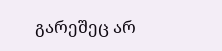გარეშეც არ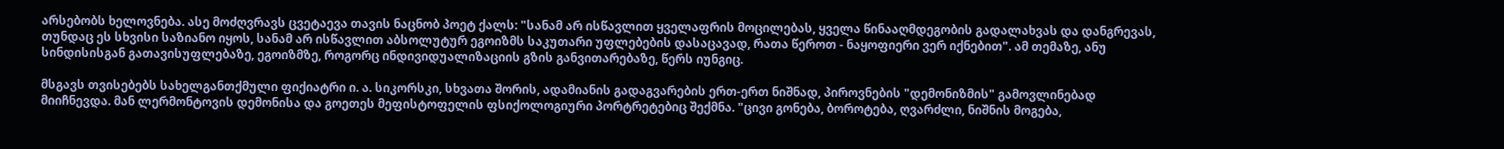არსებობს ხელოვნება. ასე მოძღვრავს ცვეტაევა თავის ნაცნობ პოეტ ქალს: "სანამ არ ისწავლით ყველაფრის მოცილებას, ყველა წინააღმდეგობის გადალახვას და დანგრევას, თუნდაც ეს სხვისი საზიანო იყოს, სანამ არ ისწავლით აბსოლუტურ ეგოიზმს საკუთარი უფლებების დასაცავად, რათა წეროთ - ნაყოფიერი ვერ იქნებით". ამ თემაზე, ანუ სინდისისგან გათავისუფლებაზე, ეგოიზმზე, როგორც ინდივიდუალიზაციის გზის განვითარებაზე, წერს იუნგიც.

მსგავს თვისებებს სახელგანთქმული ფიქიატრი ი. ა. სიკორსკი, სხვათა შორის, ადამიანის გადაგვარების ერთ-ერთ ნიშნად, პიროვნების "დემონიზმის" გამოვლინებად მიიჩნევდა. მან ლერმონტოვის დემონისა და გოეთეს მეფისტოფელის ფსიქოლოგიური პორტრეტებიც შექმნა. "ცივი გონება, ბოროტება, ღვარძლი, ნიშნის მოგება,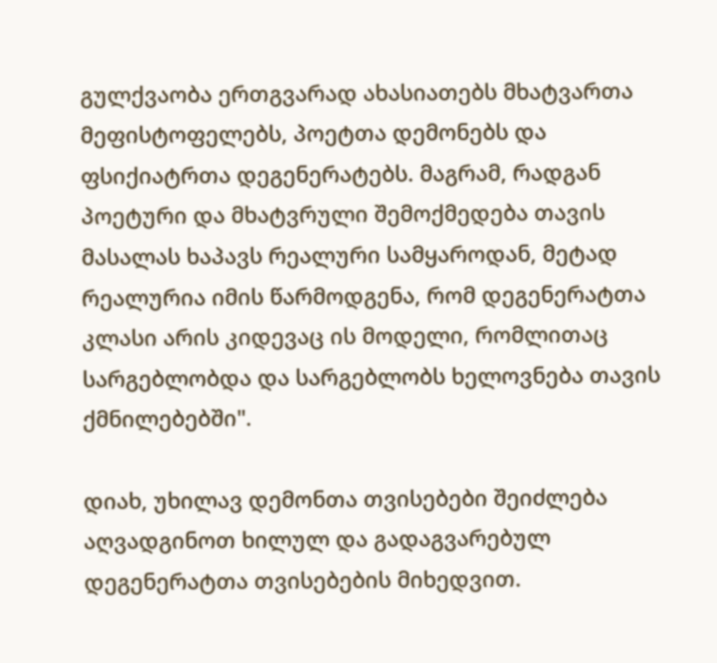გულქვაობა ერთგვარად ახასიათებს მხატვართა მეფისტოფელებს, პოეტთა დემონებს და ფსიქიატრთა დეგენერატებს. მაგრამ, რადგან პოეტური და მხატვრული შემოქმედება თავის მასალას ხაპავს რეალური სამყაროდან, მეტად რეალურია იმის წარმოდგენა, რომ დეგენერატთა კლასი არის კიდევაც ის მოდელი, რომლითაც სარგებლობდა და სარგებლობს ხელოვნება თავის ქმნილებებში".

დიახ, უხილავ დემონთა თვისებები შეიძლება აღვადგინოთ ხილულ და გადაგვარებულ დეგენერატთა თვისებების მიხედვით.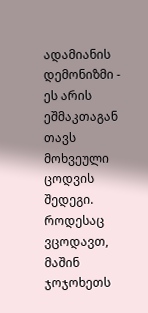ადამიანის დემონიზმი - ეს არის ეშმაკთაგან თავს მოხვეული ცოდვის შედეგი. როდესაც ვცოდავთ, მაშინ ჯოჯოხეთს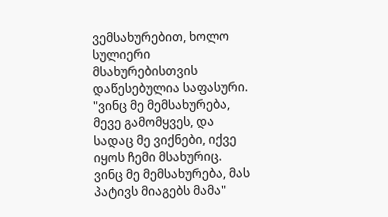ვემსახურებით, ხოლო სულიერი მსახურებისთვის დაწესებულია საფასური. "ვინც მე მემსახურება, მევე გამომყვეს, და სადაც მე ვიქნები, იქვე იყოს ჩემი მსახურიც. ვინც მე მემსახურება, მას პატივს მიაგებს მამა"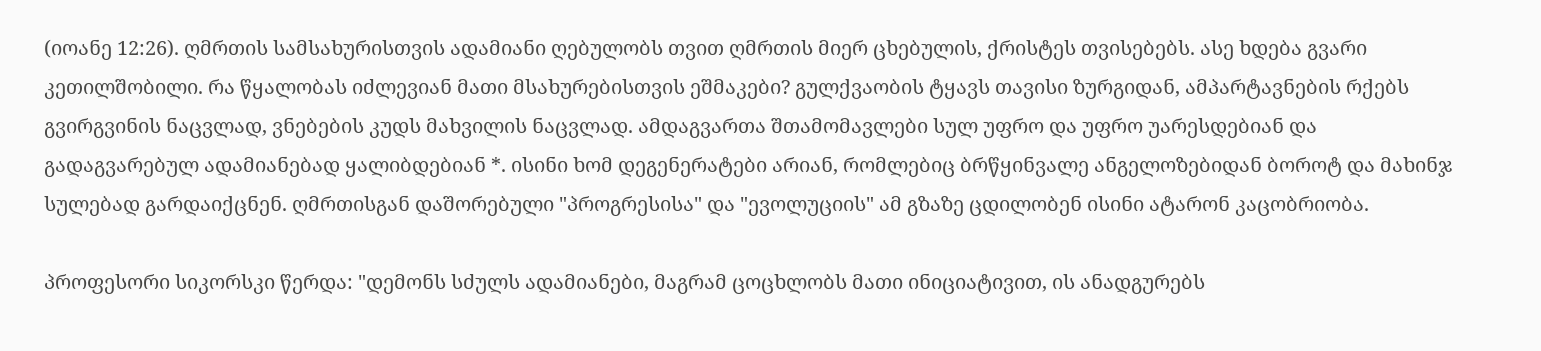(იოანე 12:26). ღმრთის სამსახურისთვის ადამიანი ღებულობს თვით ღმრთის მიერ ცხებულის, ქრისტეს თვისებებს. ასე ხდება გვარი კეთილშობილი. რა წყალობას იძლევიან მათი მსახურებისთვის ეშმაკები? გულქვაობის ტყავს თავისი ზურგიდან, ამპარტავნების რქებს გვირგვინის ნაცვლად, ვნებების კუდს მახვილის ნაცვლად. ამდაგვართა შთამომავლები სულ უფრო და უფრო უარესდებიან და გადაგვარებულ ადამიანებად ყალიბდებიან *. ისინი ხომ დეგენერატები არიან, რომლებიც ბრწყინვალე ანგელოზებიდან ბოროტ და მახინჯ სულებად გარდაიქცნენ. ღმრთისგან დაშორებული "პროგრესისა" და "ევოლუციის" ამ გზაზე ცდილობენ ისინი ატარონ კაცობრიობა.

პროფესორი სიკორსკი წერდა: "დემონს სძულს ადამიანები, მაგრამ ცოცხლობს მათი ინიციატივით, ის ანადგურებს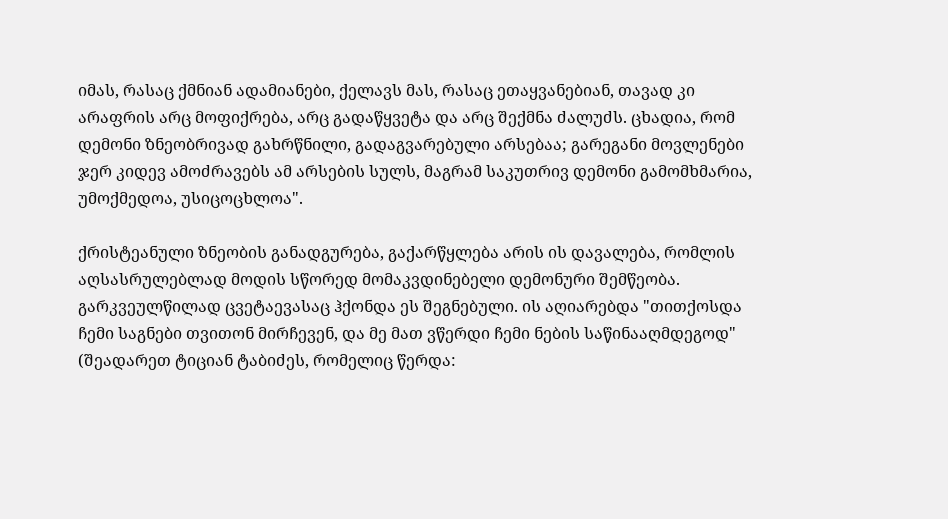იმას, რასაც ქმნიან ადამიანები, ქელავს მას, რასაც ეთაყვანებიან, თავად კი არაფრის არც მოფიქრება, არც გადაწყვეტა და არც შექმნა ძალუძს. ცხადია, რომ დემონი ზნეობრივად გახრწნილი, გადაგვარებული არსებაა; გარეგანი მოვლენები ჯერ კიდევ ამოძრავებს ამ არსების სულს, მაგრამ საკუთრივ დემონი გამომხმარია, უმოქმედოა, უსიცოცხლოა".

ქრისტეანული ზნეობის განადგურება, გაქარწყლება არის ის დავალება, რომლის აღსასრულებლად მოდის სწორედ მომაკვდინებელი დემონური შემწეობა. გარკვეულწილად ცვეტაევასაც ჰქონდა ეს შეგნებული. ის აღიარებდა "თითქოსდა ჩემი საგნები თვითონ მირჩევენ, და მე მათ ვწერდი ჩემი ნების საწინააღმდეგოდ" (შეადარეთ ტიციან ტაბიძეს, რომელიც წერდა: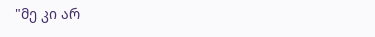"მე კი არ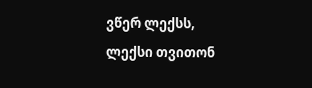ვწერ ლექსს, ლექსი თვითონ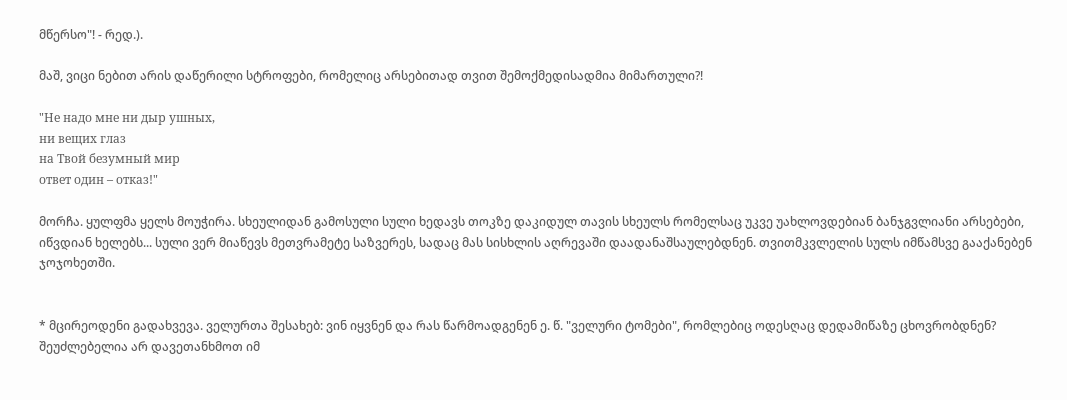მწერსო"! - რედ.).

მაშ, ვიცი ნებით არის დაწერილი სტროფები, რომელიც არსებითად თვით შემოქმედისადმია მიმართული?!

"Не надо мне ни дыр ушных,
ни вещих глаз
на Твой безумный мир
ответ один – отказ!"

მორჩა. ყულფმა ყელს მოუჭირა. სხეულიდან გამოსული სული ხედავს თოკზე დაკიდულ თავის სხეულს რომელსაც უკვე უახლოვდებიან ბანჯგვლიანი არსებები, იწვდიან ხელებს... სული ვერ მიაწევს მეთვრამეტე საზვერეს, სადაც მას სისხლის აღრევაში დაადანაშსაულებდნენ. თვითმკვლელის სულს იმწამსვე გააქანებენ ჯოჯოხეთში.


* მცირეოდენი გადახვევა. ველურთა შესახებ: ვინ იყვნენ და რას წარმოადგენენ ე. წ. "ველური ტომები", რომლებიც ოდესღაც დედამიწაზე ცხოვრობდნენ? შეუძლებელია არ დავეთანხმოთ იმ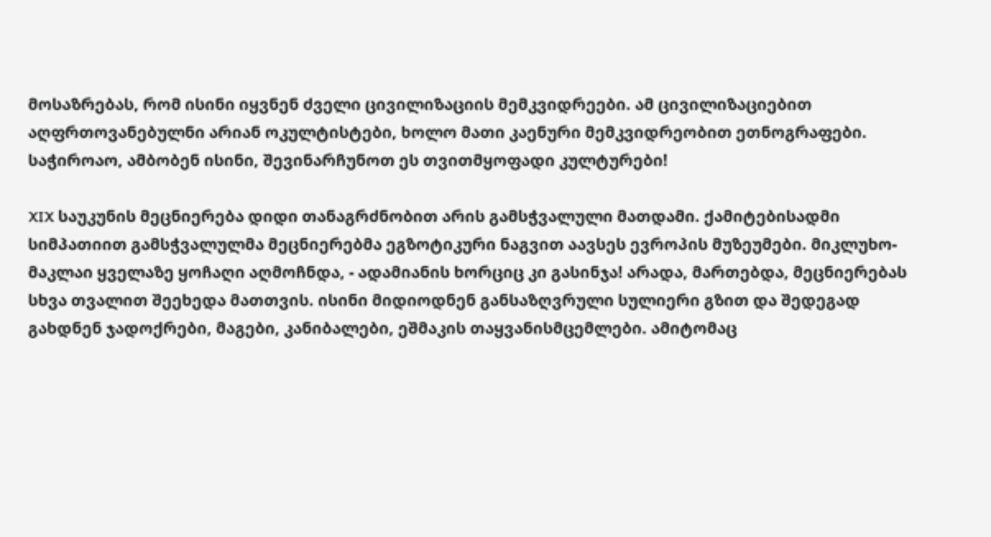მოსაზრებას, რომ ისინი იყვნენ ძველი ცივილიზაციის მემკვიდრეები. ამ ცივილიზაციებით აღფრთოვანებულნი არიან ოკულტისტები, ხოლო მათი კაენური მემკვიდრეობით ეთნოგრაფები. საჭიროაო, ამბობენ ისინი, შევინარჩუნოთ ეს თვითმყოფადი კულტურები!

XIX საუკუნის მეცნიერება დიდი თანაგრძნობით არის გამსჭვალული მათდამი. ქამიტებისადმი სიმპათიით გამსჭვალულმა მეცნიერებმა ეგზოტიკური ნაგვით აავსეს ევროპის მუზეუმები. მიკლუხო-მაკლაი ყველაზე ყოჩაღი აღმოჩნდა, - ადამიანის ხორციც კი გასინჯა! არადა, მართებდა, მეცნიერებას სხვა თვალით შეეხედა მათთვის. ისინი მიდიოდნენ განსაზღვრული სულიერი გზით და შედეგად გახდნენ ჯადოქრები, მაგები, კანიბალები, ეშმაკის თაყვანისმცემლები. ამიტომაც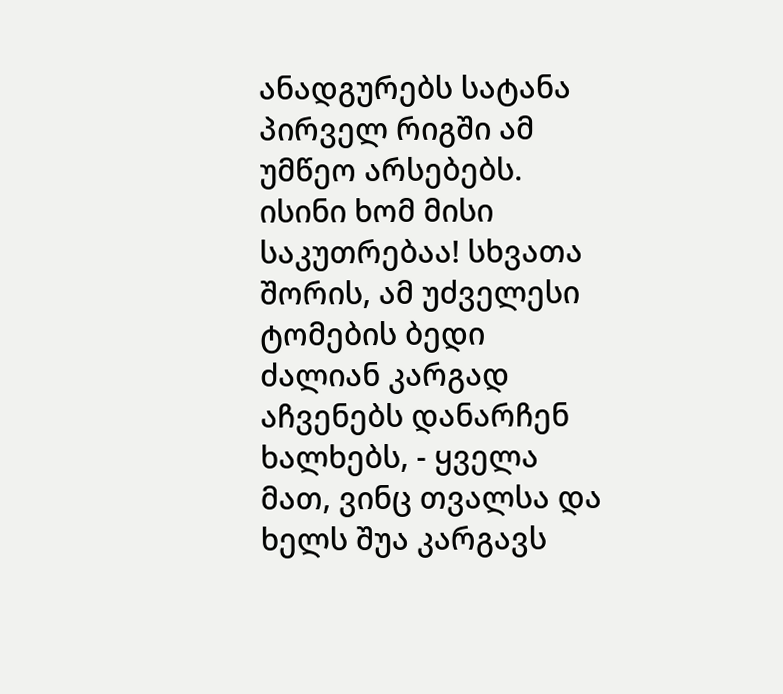ანადგურებს სატანა პირველ რიგში ამ უმწეო არსებებს. ისინი ხომ მისი საკუთრებაა! სხვათა შორის, ამ უძველესი ტომების ბედი ძალიან კარგად აჩვენებს დანარჩენ ხალხებს, - ყველა მათ, ვინც თვალსა და ხელს შუა კარგავს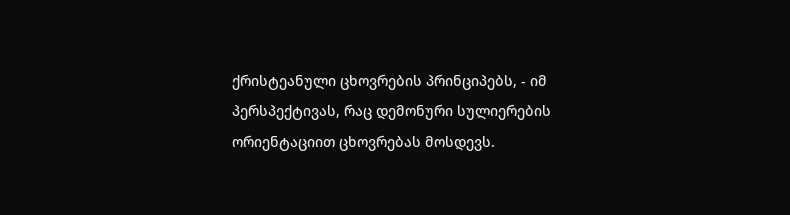ქრისტეანული ცხოვრების პრინციპებს, - იმ პერსპექტივას, რაც დემონური სულიერების ორიენტაციით ცხოვრებას მოსდევს.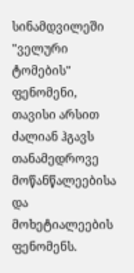სინამდვილეში "ველური ტომების" ფენომენი, თავისი არსით ძალიან ჰგავს თანამედროვე მოწანწალეებისა და მოხეტიალეების ფენომენს.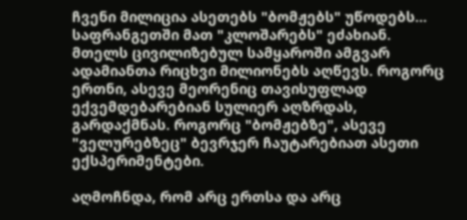ჩვენი მილიცია ასეთებს "ბომჟებს" უწოდებს... საფრანგეთში მათ "კლოშარებს" ეძახიან. მთელს ცივილიზებულ სამყაროში ამგვარ ადამიანთა რიცხვი მილიონებს აღწევს. როგორც ერთნი, ასევე მეორენიც თავისუფლად ექვემდებარებიან სულიერ აღზრდას, გარდაქმნას. როგორც "ბომჟებზე", ასევე "ველურებზეც" ბევრჯერ ჩაუტარებიათ ასეთი ექსპერიმენტები.

აღმოჩნდა, რომ არც ერთსა და არც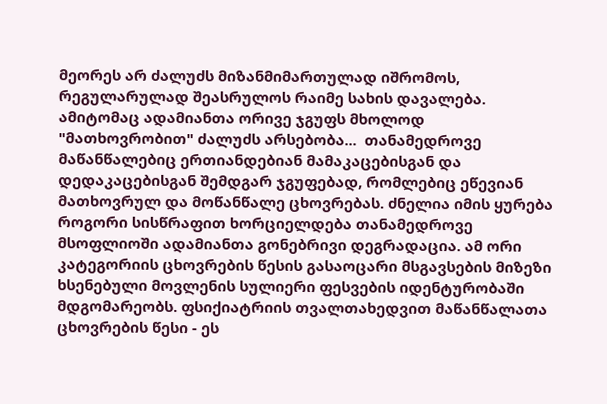მეორეს არ ძალუძს მიზანმიმართულად იშრომოს, რეგულარულად შეასრულოს რაიმე სახის დავალება. ამიტომაც ადამიანთა ორივე ჯგუფს მხოლოდ "მათხოვრობით" ძალუძს არსებობა...  თანამედროვე მაწანწალებიც ერთიანდებიან მამაკაცებისგან და დედაკაცებისგან შემდგარ ჯგუფებად, რომლებიც ეწევიან მათხოვრულ და მოწანწალე ცხოვრებას. ძნელია იმის ყურება როგორი სისწრაფით ხორციელდება თანამედროვე მსოფლიოში ადამიანთა გონებრივი დეგრადაცია. ამ ორი კატეგორიის ცხოვრების წესის გასაოცარი მსგავსების მიზეზი ხსენებული მოვლენის სულიერი ფესვების იდენტურობაში მდგომარეობს. ფსიქიატრიის თვალთახედვით მაწანწალათა ცხოვრების წესი - ეს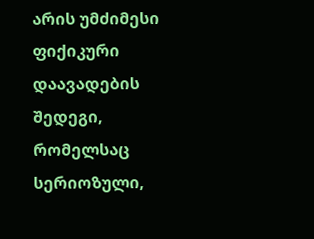არის უმძიმესი ფიქიკური დაავადების შედეგი, რომელსაც სერიოზული,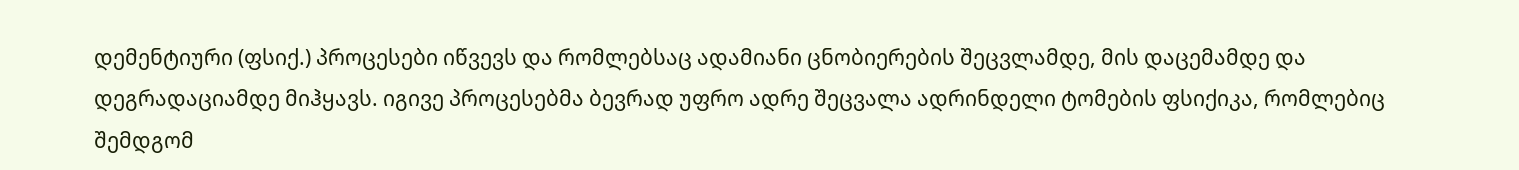დემენტიური (ფსიქ.) პროცესები იწვევს და რომლებსაც ადამიანი ცნობიერების შეცვლამდე, მის დაცემამდე და დეგრადაციამდე მიჰყავს. იგივე პროცესებმა ბევრად უფრო ადრე შეცვალა ადრინდელი ტომების ფსიქიკა, რომლებიც შემდგომ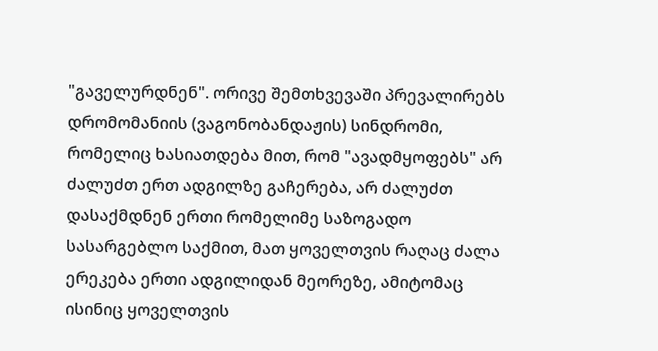"გაველურდნენ". ორივე შემთხვევაში პრევალირებს დრომომანიის (ვაგონობანდაჟის) სინდრომი, რომელიც ხასიათდება მით, რომ "ავადმყოფებს" არ ძალუძთ ერთ ადგილზე გაჩერება, არ ძალუძთ დასაქმდნენ ერთი რომელიმე საზოგადო სასარგებლო საქმით, მათ ყოველთვის რაღაც ძალა ერეკება ერთი ადგილიდან მეორეზე, ამიტომაც ისინიც ყოველთვის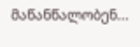მაწანწალობენ...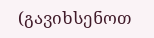(გავიხსენოთ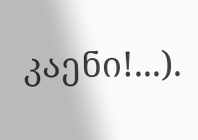კაენი!...).